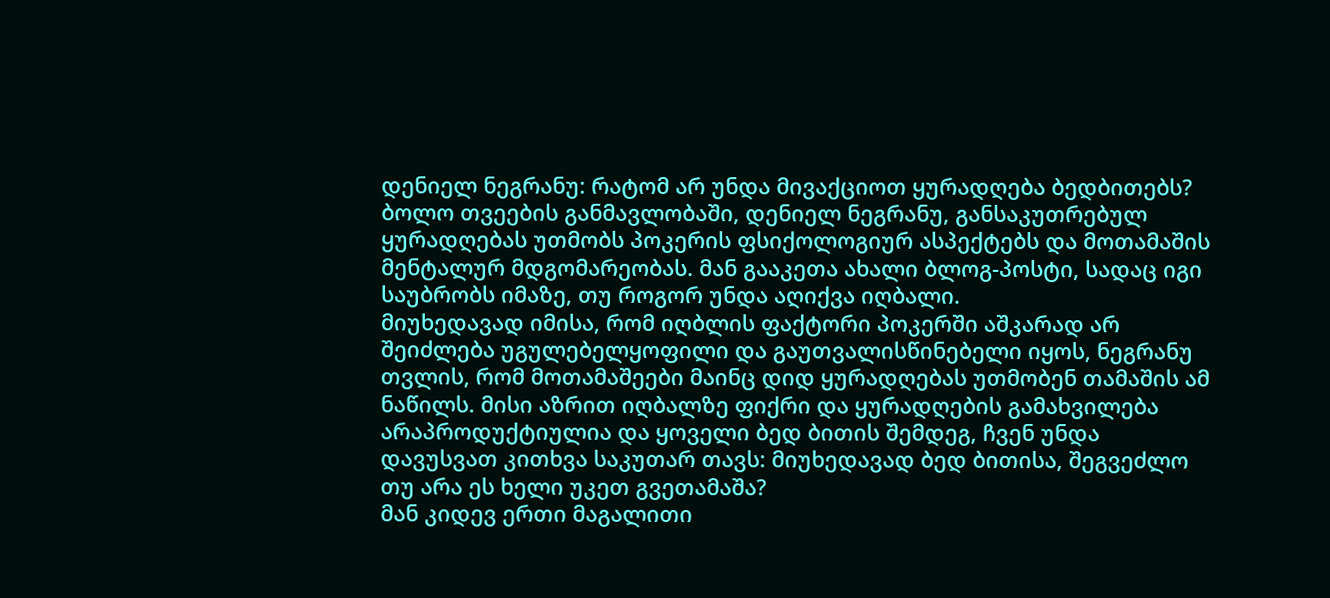დენიელ ნეგრანუ: რატომ არ უნდა მივაქციოთ ყურადღება ბედბითებს?
ბოლო თვეების განმავლობაში, დენიელ ნეგრანუ, განსაკუთრებულ ყურადღებას უთმობს პოკერის ფსიქოლოგიურ ასპექტებს და მოთამაშის მენტალურ მდგომარეობას. მან გააკეთა ახალი ბლოგ-პოსტი, სადაც იგი საუბრობს იმაზე, თუ როგორ უნდა აღიქვა იღბალი.
მიუხედავად იმისა, რომ იღბლის ფაქტორი პოკერში აშკარად არ შეიძლება უგულებელყოფილი და გაუთვალისწინებელი იყოს, ნეგრანუ თვლის, რომ მოთამაშეები მაინც დიდ ყურადღებას უთმობენ თამაშის ამ ნაწილს. მისი აზრით იღბალზე ფიქრი და ყურადღების გამახვილება არაპროდუქტიულია და ყოველი ბედ ბითის შემდეგ, ჩვენ უნდა დავუსვათ კითხვა საკუთარ თავს: მიუხედავად ბედ ბითისა, შეგვეძლო თუ არა ეს ხელი უკეთ გვეთამაშა?
მან კიდევ ერთი მაგალითი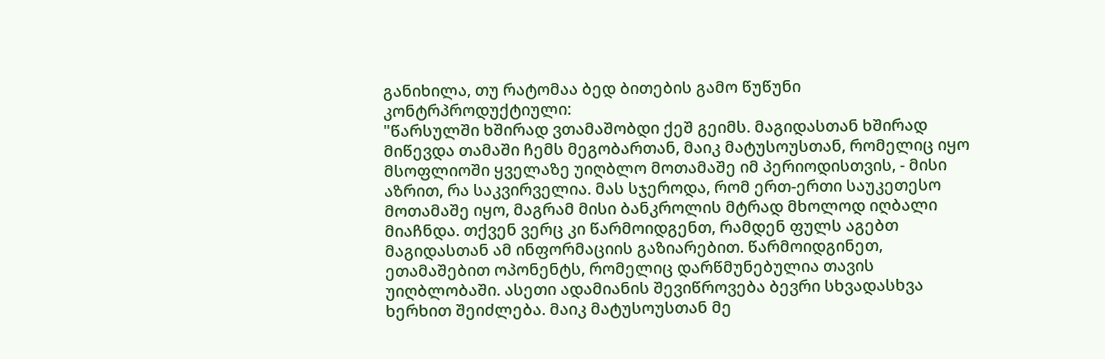განიხილა, თუ რატომაა ბედ ბითების გამო წუწუნი კონტრპროდუქტიული:
"წარსულში ხშირად ვთამაშობდი ქეშ გეიმს. მაგიდასთან ხშირად მიწევდა თამაში ჩემს მეგობართან, მაიკ მატუსოუსთან, რომელიც იყო მსოფლიოში ყველაზე უიღბლო მოთამაშე იმ პერიოდისთვის, - მისი აზრით, რა საკვირველია. მას სჯეროდა, რომ ერთ-ერთი საუკეთესო მოთამაშე იყო, მაგრამ მისი ბანკროლის მტრად მხოლოდ იღბალი მიაჩნდა. თქვენ ვერც კი წარმოიდგენთ, რამდენ ფულს აგებთ მაგიდასთან ამ ინფორმაციის გაზიარებით. წარმოიდგინეთ, ეთამაშებით ოპონენტს, რომელიც დარწმუნებულია თავის უიღბლობაში. ასეთი ადამიანის შევიწროვება ბევრი სხვადასხვა ხერხით შეიძლება. მაიკ მატუსოუსთან მე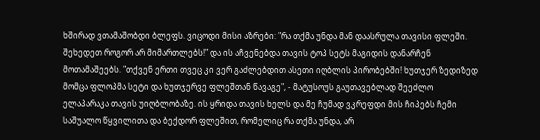ხშირად ვთამაშობდი ბლეფს. ვიცოდი მისი აზრები: "რა თქმა უნდა მან დაასრულა თავისი ფლეში. შეხედეთ როგორ არ მიმართლებს!" და ის აჩვენებდა თავის ტოპ სეტს მაგიდის დანარჩენ მოთამაშეებს. "თქვენ ერთი თვეც კი ვერ გაძლებდით ასეთი იღბლის პირობებში! ხუთჯერ ზედიზედ მომცა ფლოპმა სეტი და ხუთჯერვე ფლეშთან წავაგე", - მატუსოუს გაუთავებლად შეეძლო ელაპარაკა თავის უიღბლობაზე. ის ყრიდა თავის ხელს და მე ჩუმად ვკრეფდი მის ჩიპებს ჩემი საშუალო წყვილითა და ბექდორ ფლეშით, რომელიც რა თქმა უნდა, არ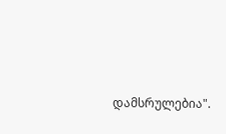დამსრულებია".